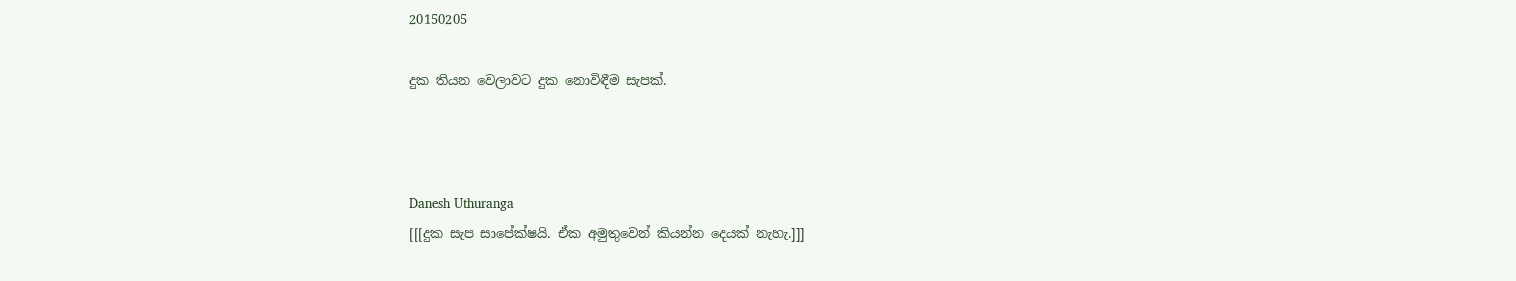20150205

දුක තියන වෙලාවට දුක නොවිඳීම සැපක්.



Danesh Uthuranga
[[[දුක සැප සාපේක්ෂයි. ඒක අමුතුවෙන් කියන්න දෙයක් නැහැ.]]]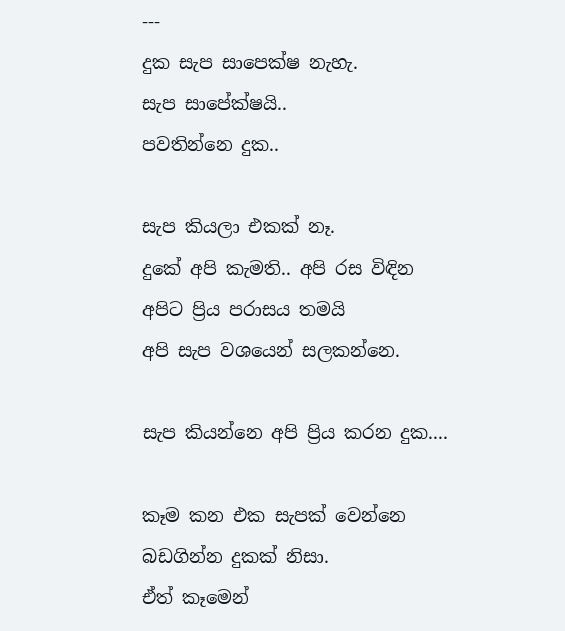---
දුක සැප සාපෙක්ෂ නැහැ.
සැප සාපේක්ෂයි..
පවතින්නෙ දුක..

සැප කියලා එකක් නෑ.
දුකේ අපි කැමති.. අපි රස විඳින
අපිට ප්‍රිය පරාසය තමයි
අපි සැප වශයෙන් සලකන්නෙ.

සැප කියන්නෙ අපි ප්‍රිය කරන දුක....

කෑම කන එක සැපක් වෙන්නෙ
බඩගින්න දුකක් නිසා.
ඒත් කෑමෙන්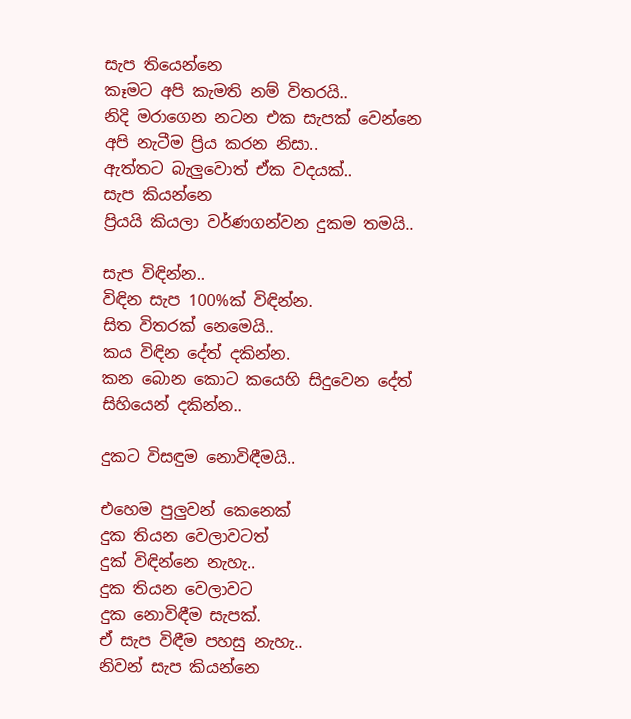සැප තියෙන්නෙ
කෑමට අපි කැමති නම් විතරයි..
නිදි මරාගෙන නටන එක සැපක් වෙන්නෙ
අපි නැටීම ප්‍රිය කරන නිසා..
ඇත්තට බැලුවොත් ඒක වදයක්..
සැප කියන්නෙ
ප්‍රියයි කියලා වර්ණගන්වන දුකම තමයි..

සැප විඳින්න..
විඳින සැප 100%ක් විඳින්න.
සිත විතරක් නෙමෙයි..
කය විඳින දේත් දකින්න.
කන බොන කොට කයෙහි සිදුවෙන දේත්
සිහියෙන් දකින්න..

දුකට විසඳුම නොවිඳීමයි..

එහෙම පුලුවන් කෙනෙක්
දුක තියන වෙලාවටත්
දුක් විඳින්නෙ නැහැ..
දුක තියන වෙලාවට
දුක නොවිඳීම සැපක්.
ඒ සැප විඳීම පහසු නැහැ..
නිවන් සැප කියන්නෙ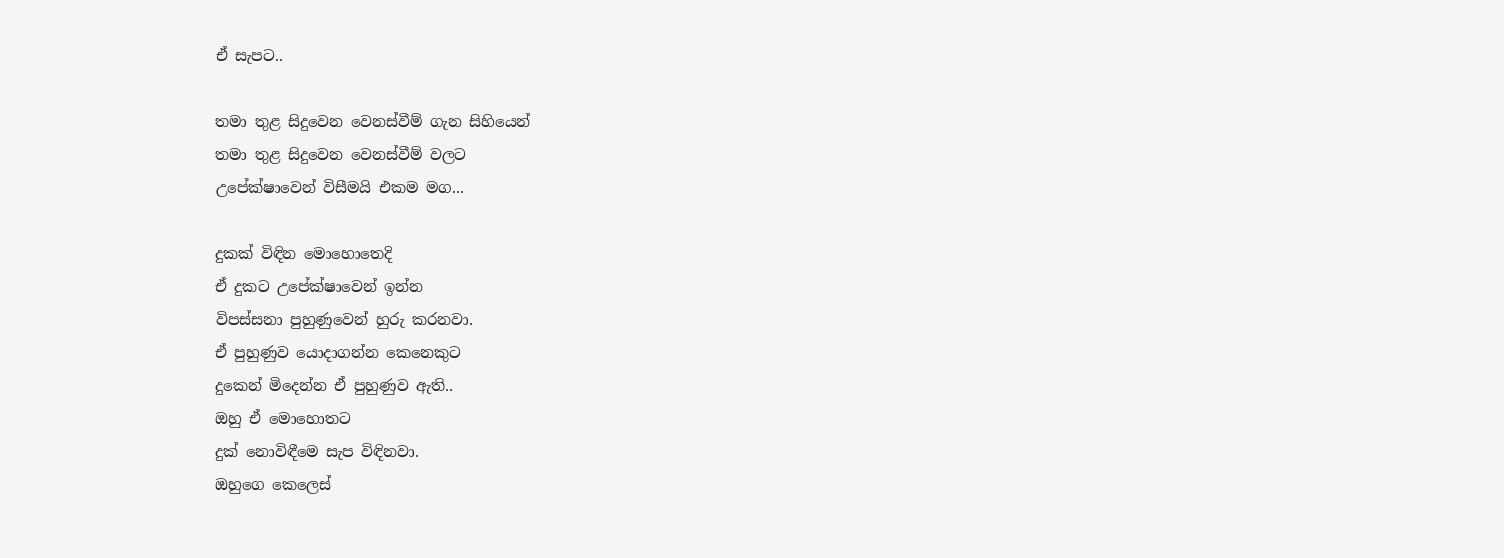ඒ සැපට..

තමා තුළ සිදුවෙන වෙනස්වීම් ගැන සිහියෙන්
තමා තුළ සිදුවෙන වෙනස්වීම් වලට
උපේක්ෂාවෙන් විසීමයි එකම මග...

දුකක් විඳින මොහොතෙදි
ඒ දුකට උපේක්ෂාවෙන් ඉන්න
විපස්සනා පුහුණුවෙන් හුරු කරනවා.
ඒ පුහුණුව යොදාගන්න කෙනෙකුට
දුකෙන් මිදෙන්න ඒ පුහුණුව ඇති..
ඔහු ඒ මොහොතට
දුක් නොවිඳීමෙ සැප විඳිනවා.
ඔහුගෙ කෙලෙස්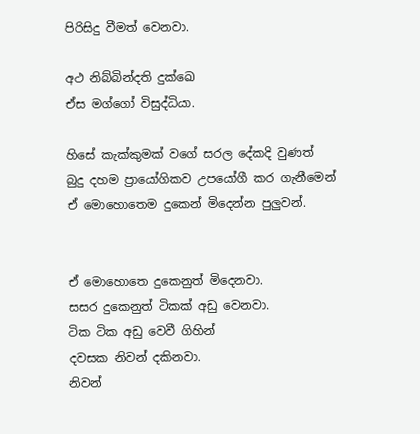පිරිසිදු වීමත් වෙනවා.

අථ නිබ්බින්දති දුක්ඛෙ
ඒස මග්ගෝ විසුද්ධියා.

හිසේ කැක්කුමක් වගේ සරල දේකදි වුණත්
බුදු දහම ප්‍රායෝගිකව උපයෝගී කර ගැනීමෙන්
ඒ මොහොතෙම දුකෙන් මිදෙන්න පුලුවන්.


ඒ මොහොතෙ දුකෙනුත් මිදෙනවා.
සසර දුකෙනුත් ටිකක් අඩු වෙනවා.
ටික ටික අඩු වෙවී ගිහින්
දවසක නිවන් දකිනවා.
නිවන්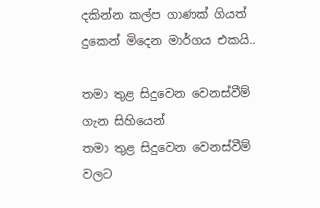දකින්න කල්ප ගාණක් ගියත්
දුකෙන් මිදෙන මාර්ගය එකයි..

තමා තුළ සිදුවෙන වෙනස්වීම් ගැන සිහියෙන්
තමා තුළ සිදුවෙන වෙනස්වීම් වලට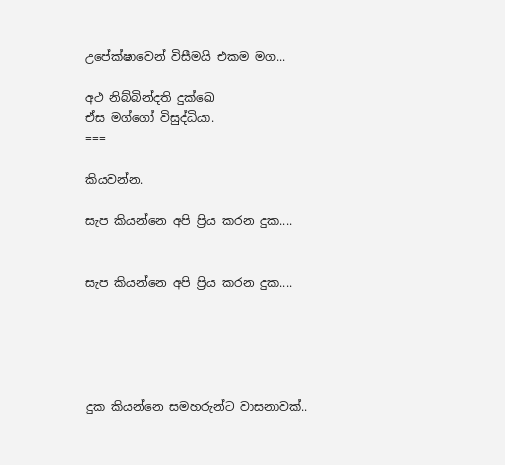උපේක්ෂාවෙන් විසීමයි එකම මග...

අථ නිබ්බින්දති දුක්ඛෙ
ඒස මග්ගෝ විසුද්ධියා.
===

කියවන්න.

සැප කියන්නෙ අපි ප්‍රිය කරන දුක....


සැප කියන්නෙ අපි ප්‍රිය කරන දුක....





දුක කියන්නෙ සමහරුන්ට වාසනාවක්..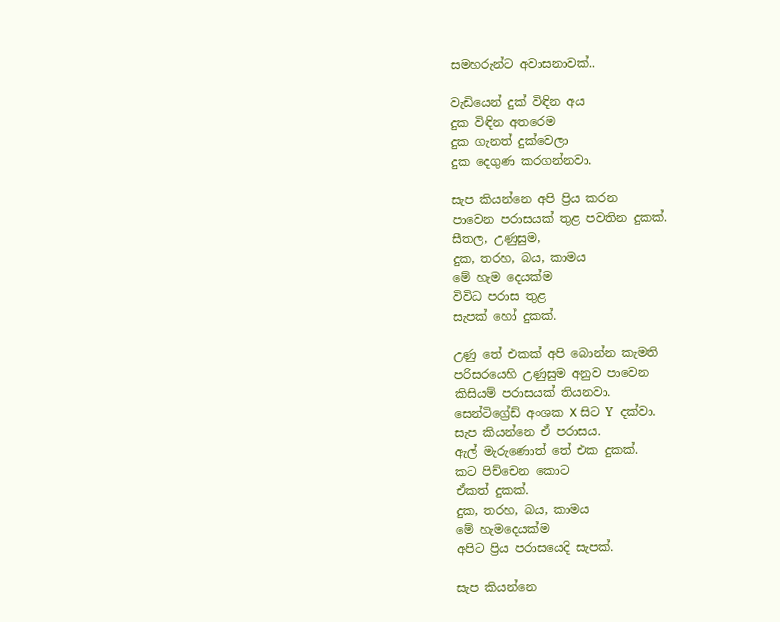සමහරුන්ට අවාසනාවක්..

වැඩියෙන් දුක් විඳින අය
දුක විඳින අතරෙම
දුක ගැනත් දුක්වෙලා
දුක දෙගුණ කරගන්නවා.

සැප කියන්නෙ අපි ප්‍රිය කරන
පාවෙන පරාසයක් තුළ පවතින දුකක්.
සීතල, උණුසුම,
දුක, තරහ, බය, කාමය
මේ හැම දෙයක්ම
විවිධ පරාස තුළ
සැපක් හෝ දුකක්.

උණු තේ එකක් අපි බොන්න කැමති
පරිසරයෙහි උණුසුම අනුව පාවෙන
කිසියම් පරාසයක් තියනවා.
සෙන්ටිග්‍රේඩ් අංශක X සිට ‍Y දක්වා.
සැප කියන්නෙ ඒ පරාසය.
ඇල් මැරුණොත් තේ එක දුකක්.
කට පිච්චෙන කොට
ඒකත් දුකක්.
දුක, තරහ, බය, කාමය
මේ හැමදෙයක්ම
අපිට ප්‍රිය පරාසයෙදි සැපක්.

සැප කියන්නෙ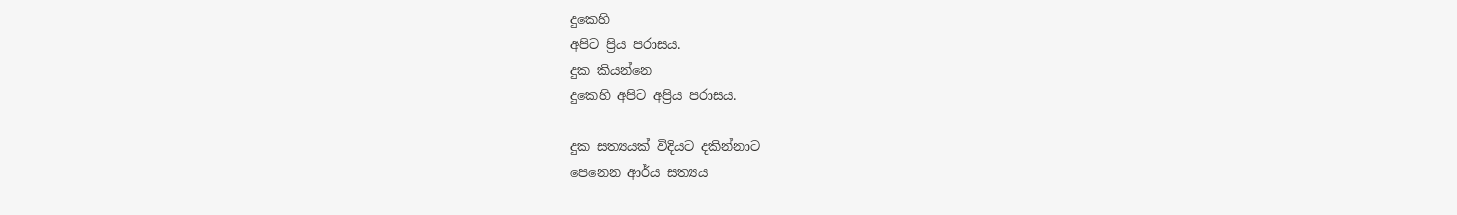දුකෙහි
අපිට ප්‍රිය පරාසය.
දුක කියන්නෙ
දුකෙහි අපිට අප්‍රිය පරාසය.

දුක සත්‍යයක් විදියට දකින්නාට
පෙනෙන ආර්ය සත්‍යය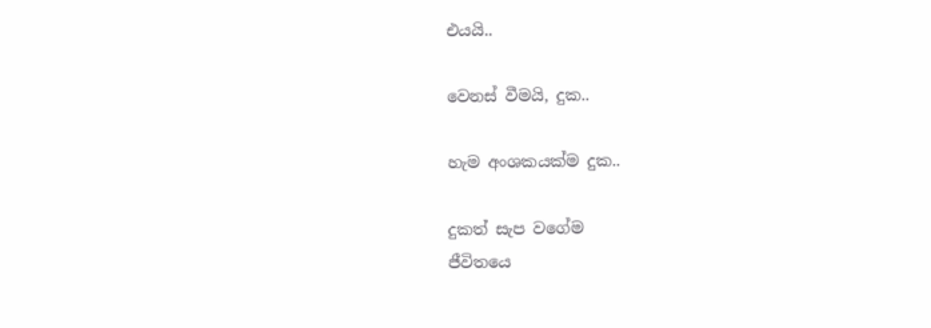එයයි..

වෙනස් වීමයි, දුක..

හැම අංශකයක්ම දුක..

දුකත් සැප වගේම
ජීවිතයෙ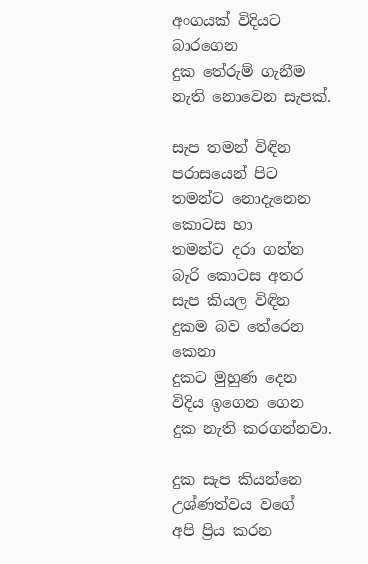අංගයක් විදියට බාරගෙන
දුක තේරුම් ගැනීම
නැති නොවෙන සැපක්.

සැප තමන් විඳින පරාසයෙන් පිට
තමන්ට නොදැනෙන කොටස හා
තමන්ට දරා ගන්න බැරි කොටස අතර
සැප කියල විඳින දුකම බව තේරෙන කෙනා
දුකට මුහුණ දෙන විදිය ඉගෙන ගෙන
දුක නැති කරගන්නවා.

දුක සැප කියන්නෙ
උශ්ණත්වය වගේ
අපි ප්‍රිය කරන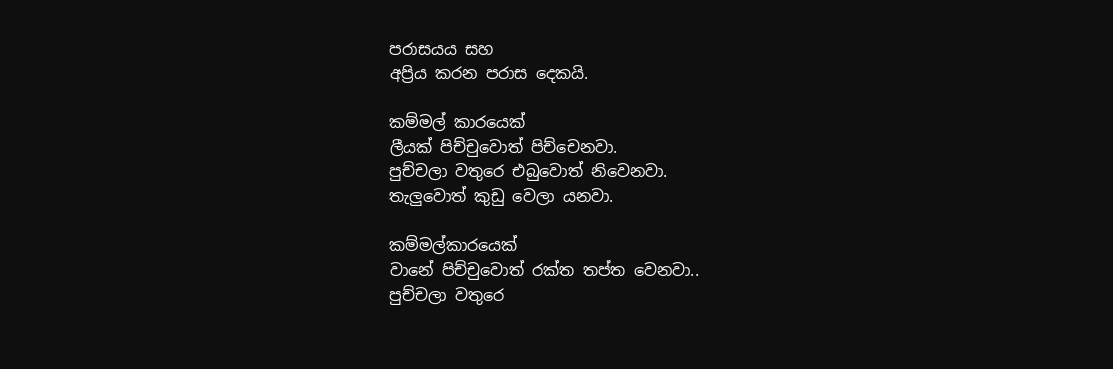පරාසයය සහ
අප්‍රිය කරන පරාස දෙකයි.

කම්මල් කාරයෙක්
ලීයක් පිච්චුවොත් පිච්චෙනවා.
පුච්චලා වතුරෙ එබුවොත් නිවෙනවා.
තැලුවොත් කුඩු වෙලා යනවා.

කම්මල්කාරයෙක්
වානේ පිච්චුවොත් රක්ත තප්ත වෙනවා..
පුච්චලා වතුරෙ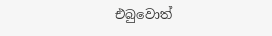එබුවොත්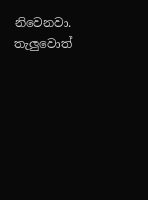නිවෙනවා.
තැලුවොත්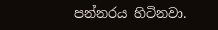පන්නරය හිටිනවා.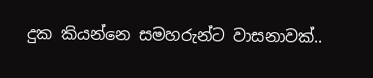දුක කියන්නෙ සමහරුන්ට වාසනාවක්..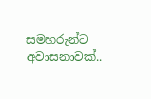සමහරුන්ට අවාසනාවක්..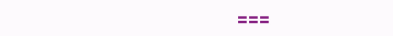===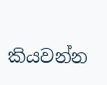කියවන්න